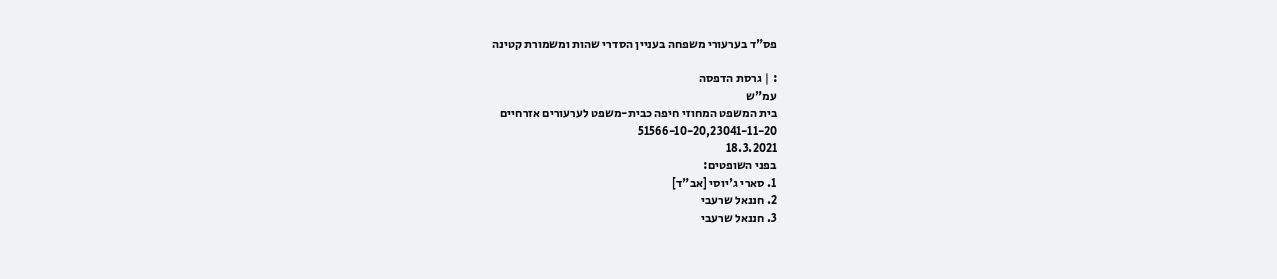פס"ד בערעורי משפחה בעניין הסדרי שהות ומשמורת קטינה

: | גרסת הדפסה
עמ"ש
בית המשפט המחוזי חיפה כבית-משפט לערעורים אזרחיים
51566-10-20,23041-11-20
18.3.2021
בפני השופטים:
1. סארי ג'יוסי [אב"ד]
2. חננאל שרעבי
3. חננאל שרעבי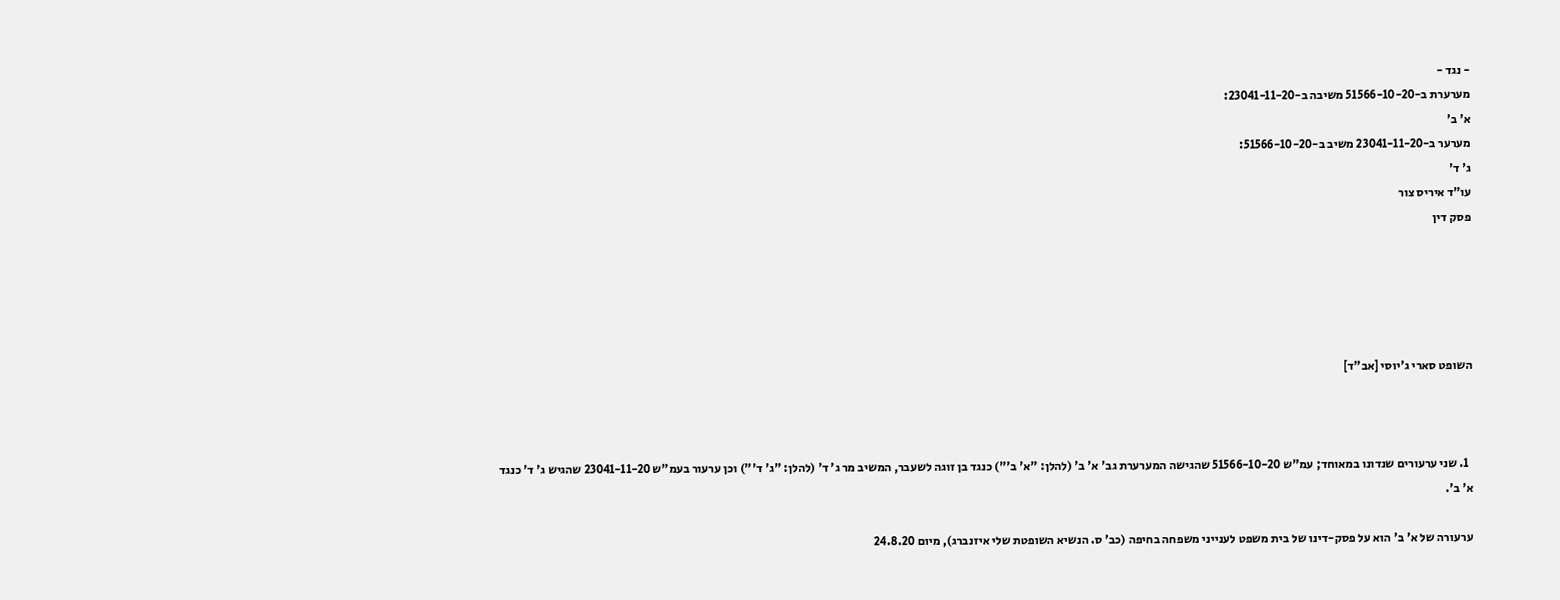- נגד -
מערערת ב-51566-10-20 משיבה ב-23041-11-20:
א' ב'
מערער ב-23041-11-20 משיב ב-51566-10-20:
ג' ד'
עו"ד איריס צור
פסק דין





השופט סארי ג'יוסי [אב"ד]



  1. שני ערעורים שנדונו במאוחד; עמ"ש 51566-10-20 שהגישה המערערת גב' א' ב' (להלן: "א' ב'") כנגד בן זוגה לשעבר, המשיב מר ג' ד' (להלן: "ג' ד'") וכן ערעור בעמ"ש 23041-11-20 שהגיש ג' ד' כנגד א' ב'.

ערעורה של א' ב' הוא על פסק-דינו של בית משפט לענייני משפחה בחיפה (כב' ס. הנשיא השופטת שלי איזנברג), מיום 24.8.20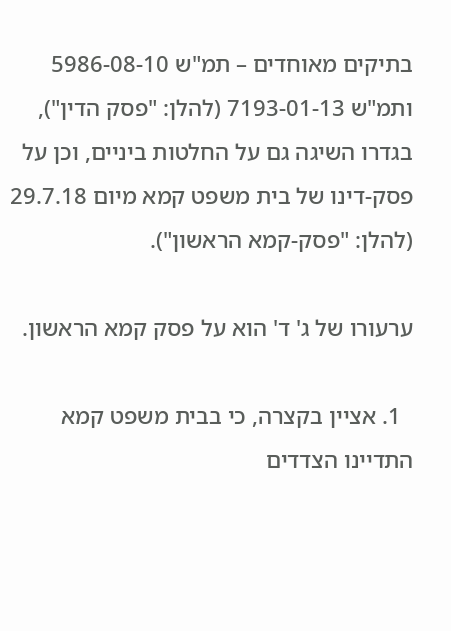בתיקים מאוחדים – תמ"ש 5986-08-10 ותמ"ש 7193-01-13 (להלן: "פסק הדין"), בגדרו השיגה גם על החלטות ביניים, וכן על פסק-דינו של בית משפט קמא מיום 29.7.18 (להלן: "פסק-קמא הראשון").

ערעורו של ג' ד' הוא על פסק קמא הראשון.

  1. אציין בקצרה, כי בבית משפט קמא התדיינו הצדדים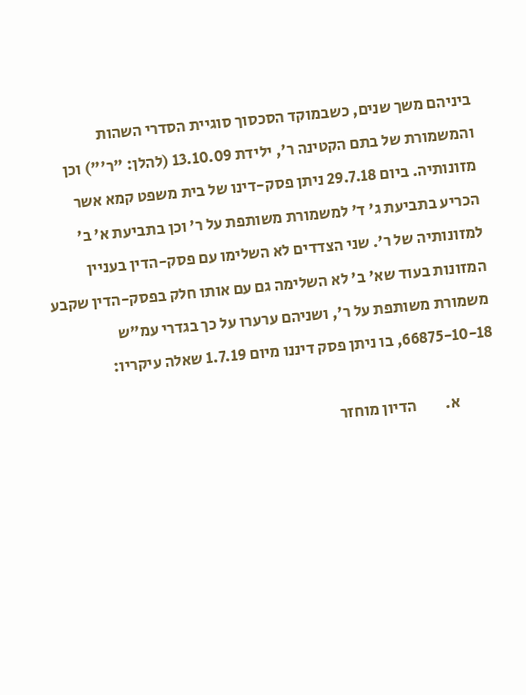ביניהם משך שנים, כשבמוקד הסכסוך סוגיית הסדרי השהות והמשמורת של בתם הקטינה ר', ילידת 13.10.09 (להלן: "ר'") וכן מזונותיה. ביום 29.7.18 ניתן פסק-דינו של בית משפט קמא אשר הכריע בתביעת ג' ד' למשמורת משותפת על ר' וכן בתביעת א' ב' למזונותיה של ר'. שני הצדדים לא השלימו עם פסק-הדין בעניין המזונות בעוד שא' ב' לא השלימה גם עם אותו חלק בפסק-הדין שקבע משמורת משותפת על ר', ושניהם ערערו על כך בגדרי עמ"ש 66875-10-18, בו ניתן פסק דיננו מיום 1.7.19 שאלה עיקריו:

            א.         הדיון מוחזר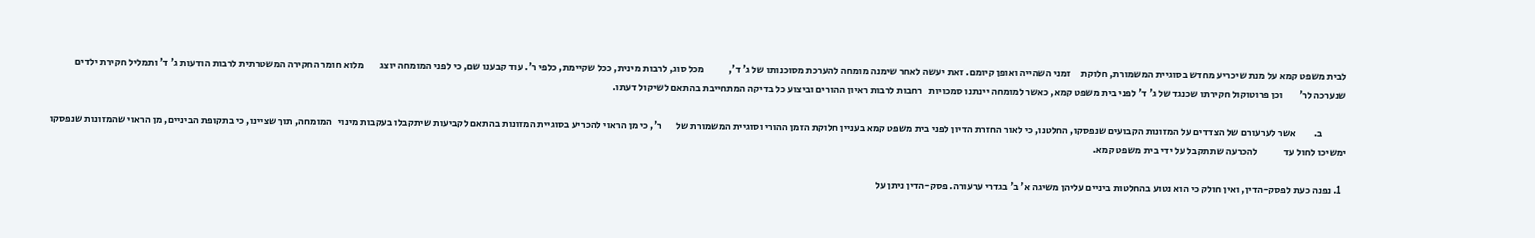לבית משפט קמא על מנת שיכריע מחדש בסוגיית המשמורת, חלוקת     זמני השהייה ואופן קיומם. זאת יעשה לאחר שימנה מומחה להערכת מסוכנותו של ג' ד',            מכל סוג, לרבות מינית, ככל שקיימת, כלפי ר'. עוד קבענו שם, כי לפני המומחה יוצג        מלוא חומר החקירה המשטרתית לרבות הודעות ג' ד' ותמליל חקירת ילדים שנערכה לר'        וכן פרוטוקול חקירתו שכנגד של ג' ד' לפני בית משפט קמא, כאשר למומחה יינתנו סמכויות   רחבות לרבות ראיון ההורים וביצוע כל בדיקה המתחייבת בהתאם לשיקול דעתו.

            ב.         אשר לערעורם של הצדדים על המזונות הקבועים שנפסקו, החלטנו, כי לאור החזרת הדיון לפני בית משפט קמא בעניין חלוקת הזמן ההורי וסוגיית המשמורת של       ר', כי מן הראוי להכריע בסוגיית המזונות בהתאם לקביעות שיתקבלו בעקבות מינוי   המומחה, תוך שציינו, כי בתקופת הביניים, מן הראוי שהמזונות שנפסקו ימשיכו לחול עד             להכרעה שתתקבל על ידי בית משפט קמא.

  1. נפנה כעת לפסק-הדין, ואין חולק כי הוא נטוע בהחלטות ביניים עליהן משיגה א' ב' בגדרי ערעורה. פסק-הדין ניתן על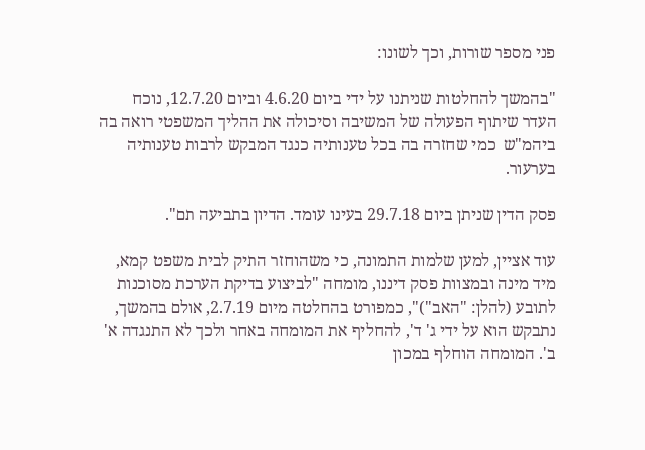פני מספר שורות, וכך לשונו:

"בהמשך להחלטות שניתנו על ידי ביום 4.6.20 וביום 12.7.20, נוכח העדר שיתוף הפעולה של המשיבה וסיכולה את ההליך המשפטי רואה בה ביהמ"ש  כמי שחזרה בה בכל טענותיה כנגד המבקש לרבות טענותיה בערעור.

פסק הדין שניתן ביום 29.7.18 בעינו עומד. הדיון בתביעה תם".

עוד אציין, למען שלמות התמונה, כי משהוחזר התיק לבית משפט קמא, מיד מינה ובמצוות פסק דיננו, מומחה "לביצוע בדיקת הערכת מסוכנות לתובע (להלן: "האב")", כמפורט בהחלטה מיום 2.7.19, אולם בהמשך, נתבקש הוא על ידי ג' ד', להחליף את המומחה באחר ולכך לא התנגדה א' ב'. המומחה הוחלף במכון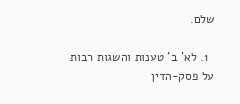שלם.

  1. לא' ב' טענות והשגות רבות על פסק-הדין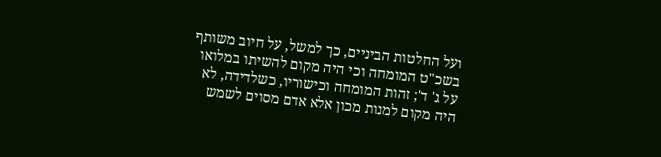ועל החלטות הביניים, כך למשל, על חיוב משותף בשכ"ט המומחה וכי היה מקום להשיתו במלואו על ג' ד'; זהות המומחה וכישוריו, כשלדידה, לא היה מקום למנות מכון אלא אדם מסוים לשמש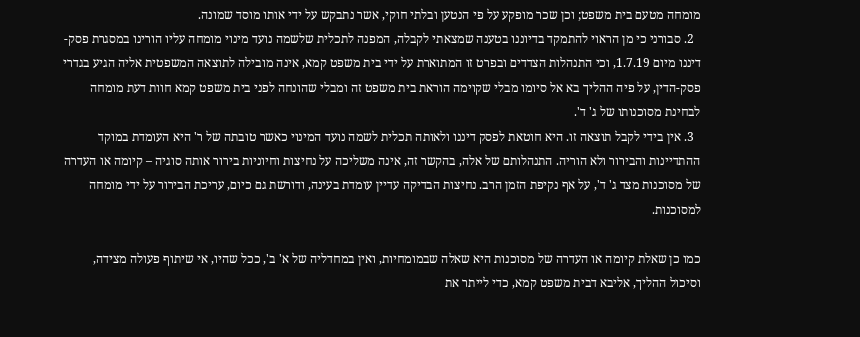מומחה מטעם בית משפט; וכן שכר מופקע על פי הנטען ובלתי חוקי, אשר נתבקש על ידי אותו מוסד שמונה.
  2. סבורני כי מן הראוי להתמקד בדיוננו בטענה שמצאתי לקבלה, המפנה לתכלית שלשמה נועד מינוי מומחה עליו הורינו במסגרת פסק-דיננו מיום 1.7.19, וכי התנהלות הצדדים ובפרט זו המתוארת על ידי בית משפט קמא, אינה מובילה לתוצאה המשפטית אליה הגיע בגדרי פסק-הדין, על פיה ההליך בא אל סיומו מבלי שקוימה הוראת בית משפט זה ומבלי שהונחה לפני בית משפט קמא חוות דעת מומחה לבחינת מסוכנותו של ג' ד'.
  3. אין בידי לקבל תוצאה זו. היא חוטאת לפסק דיננו ולאותה תכלית לשמה נועד המינוי כאשר טובתה של ר' היא העומדת במוקד ההתדיינות והבירור ולא הוריה. התנהלותם של אלה, בהקשר זה, אינה משליכה על נחיצות וחיוניות בירור אותה סוגיה – קיומה או העדרה של מסוכנות מצד ג' ד', על אף נקיפת הזמן הרב. נחיצות הבדיקה עדיין עומדת בעינה, ודורשת גם כיום, עריכת הבירור על ידי מומחה למסוכנות.

כמו כן שאלת קיומה או העדרה של מסוכנות היא שאלה שבמומחיות, ואין במחדליה של א' ב', ככל שהיו, אי שיתוף פעולה מצידה, וסיכול ההליך, אליבא דבית משפט קמא, כדי לייתר את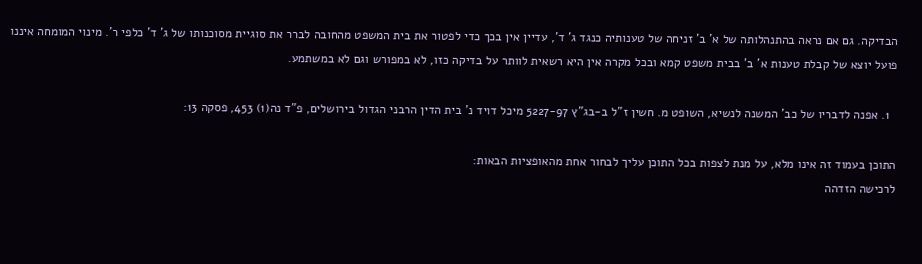הבדיקה. גם אם נראה בהתנהלותה של א' ב' זניחה של טענותיה כנגד ג' ד', עדיין אין בכך כדי לפטור את בית המשפט מהחובה לברר את סוגיית מסוכנותו של ג' ד' כלפי ר'. מינוי המומחה איננו פועל יוצא של קבלת טענות א' ב' בבית משפט קמא ובכל מקרה אין היא רשאית לוותר על בדיקה כזו, לא במפורש וגם לא במשתמע.

  1. אפנה לדבריו של כב' המשנה לנשיא, השופט מ. חשין ז"ל ב-בג"ץ 5227-97 מיכל דויד נ' בית הדין הרבני הגדול בירושלים, פ"ד נה(1) 453, פסקה 13:

התוכן בעמוד זה אינו מלא, על מנת לצפות בכל התוכן עליך לבחור אחת מהאופציות הבאות:
לרכישה הזדהה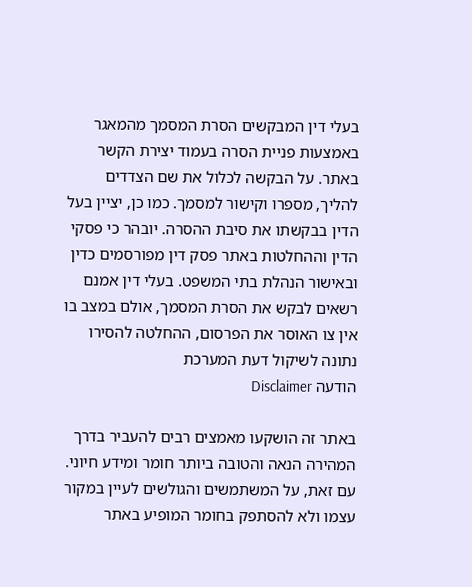בעלי דין המבקשים הסרת המסמך מהמאגר באמצעות פניית הסרה בעמוד יצירת הקשר באתר. על הבקשה לכלול את שם הצדדים להליך, מספרו וקישור למסמך. כמו כן, יציין בעל הדין בבקשתו את סיבת ההסרה. יובהר כי פסקי הדין וההחלטות באתר פסק דין מפורסמים כדין ובאישור הנהלת בתי המשפט. בעלי דין אמנם רשאים לבקש את הסרת המסמך, אולם במצב בו אין צו האוסר את הפרסום, ההחלטה להסירו נתונה לשיקול דעת המערכת
הודעה Disclaimer

באתר זה הושקעו מאמצים רבים להעביר בדרך המהירה הנאה והטובה ביותר חומר ומידע חיוני. עם זאת, על המשתמשים והגולשים לעיין במקור עצמו ולא להסתפק בחומר המופיע באתר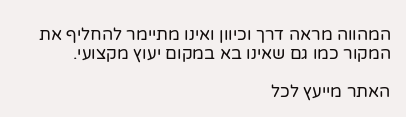המהווה מראה דרך וכיוון ואינו מתיימר להחליף את המקור כמו גם שאינו בא במקום יעוץ מקצועי.

האתר מייעץ לכל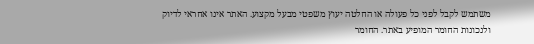משתמש לקבל לפני כל פעולה או החלטה יעוץ משפטי מבעל מקצוע. האתר אינו אחראי לדיוק ולנכונות החומר המופיע באתר. החומר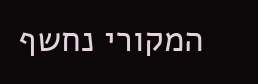המקורי נחשף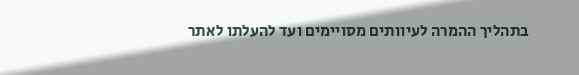בתהליך ההמרה לעיוותים מסויימים ועד להעלתו לאתר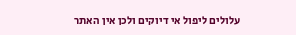עלולים ליפול אי דיוקים ולכן אין האתר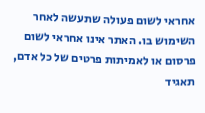אחראי לשום פעולה שתעשה לאחר השימוש בו. האתר אינו אחראי לשום פרסום או לאמיתות פרטים של כל אדם, תאגיד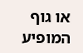או גוף המופיע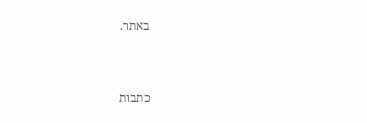באתר.


כתבות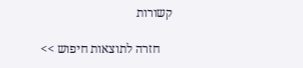קשורות

    חזרה לתוצאות חיפוש >>